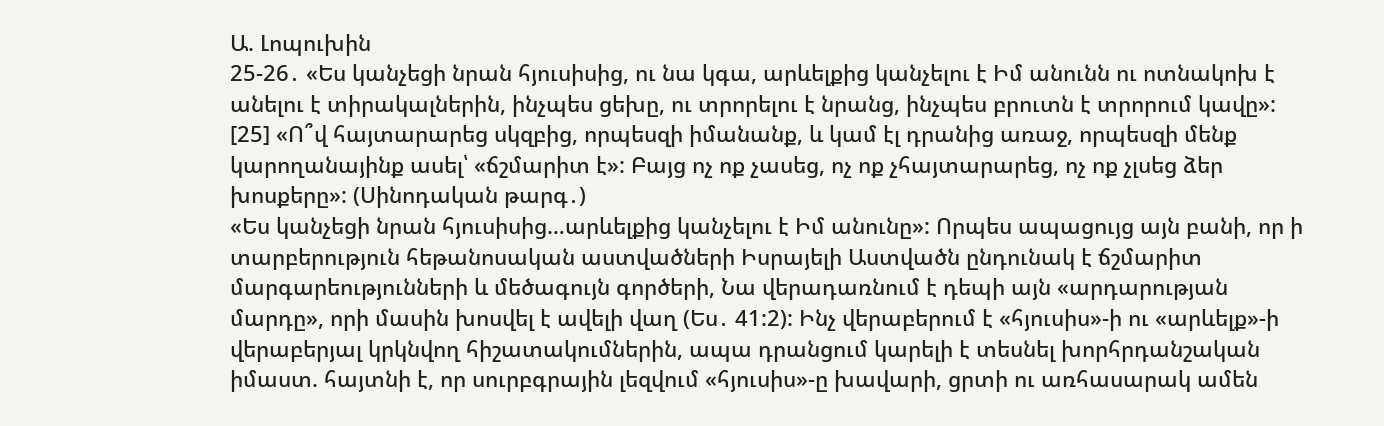Ա. Լոպուխին
25-26․ «Ես կանչեցի նրան հյուսիսից, ու նա կգա, արևելքից կանչելու է Իմ անունն ու ոտնակոխ է անելու է տիրակալներին, ինչպես ցեխը, ու տրորելու է նրանց, ինչպես բրուտն է տրորում կավը»: [25] «Ո՞վ հայտարարեց սկզբից, որպեսզի իմանանք, և կամ էլ դրանից առաջ, որպեսզի մենք կարողանայինք ասել՝ «ճշմարիտ է»: Բայց ոչ ոք չասեց, ոչ ոք չհայտարարեց, ոչ ոք չլսեց ձեր խոսքերը»: (Սինոդական թարգ․)
«Ես կանչեցի նրան հյուսիսից…արևելքից կանչելու է Իմ անունը»: Որպես ապացույց այն բանի, որ ի տարբերություն հեթանոսական աստվածների Իսրայելի Աստվածն ընդունակ է ճշմարիտ մարգարեությունների և մեծագույն գործերի, Նա վերադառնում է դեպի այն «արդարության մարդը», որի մասին խոսվել է ավելի վաղ (Ես․ 41:2): Ինչ վերաբերում է «հյուսիս»-ի ու «արևելք»-ի վերաբերյալ կրկնվող հիշատակումներին, ապա դրանցում կարելի է տեսնել խորհրդանշական իմաստ. հայտնի է, որ սուրբգրային լեզվում «հյուսիս»-ը խավարի, ցրտի ու առհասարակ ամեն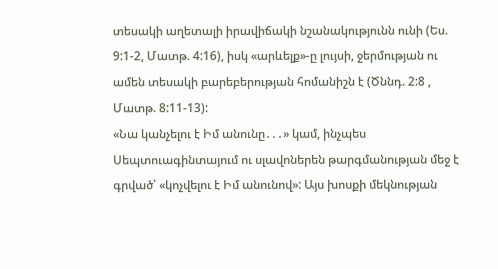տեսակի աղետալի իրավիճակի նշանակությունն ունի (Ես. 9:1-2, Մատթ. 4:16), իսկ «արևելք»-ը լույսի, ջերմության ու ամեն տեսակի բարեբերության հոմանիշն է (Ծննդ. 2:8 , Մատթ. 8:11-13):
«Նա կանչելու է Իմ անունը․․․» կամ, ինչպես Սեպտուագինտայում ու սլավոներեն թարգմանության մեջ է գրված՝ «կոչվելու է Իմ անունով»: Այս խոսքի մեկնության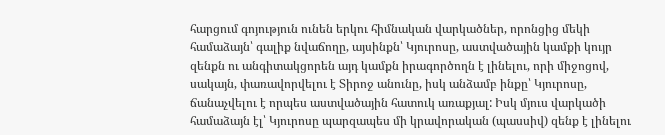հարցում գոյություն ունեն երկու հիմնական վարկածներ, որոնցից մեկի համաձայն՝ գալիք նվաճողը, այսինքն՝ Կյուրոսը, աստվածային կամքի կույր զենքն ու անգիտակցորեն այդ կամքն իրագործողն է լինելու, որի միջոցով, սակայն, փառավորվելու է Տիրոջ անունը, իսկ անձամբ ինքը՝ Կյուրոսը, ճանաչվելու է որպես աստվածային հատուկ առաքյալ: Իսկ մյուս վարկածի համաձայն էլ՝ Կյուրոսը պարզապես մի կրավորական (պասսիվ) զենք է լինելու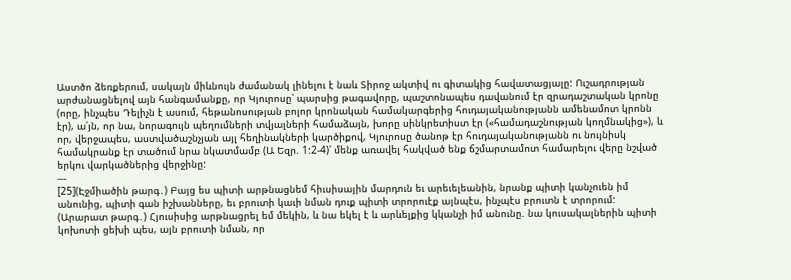Աստծո ձեռքերում, սակայն միևնույն ժամանակ լինելու է նաև Տիրոջ ակտիվ ու գիտակից հավատացյալը: Ուշադրության արժանացնելով այն հանգամանքը, որ Կյուրոսը՝ պարսից թագավորը, պաշտոնապես դավանում էր զրադաշտական կրոնը (որը, ինչպես Դելիչն է ասում, հեթանոսության բոլոր կրոնական համակարգերից հուդայականությանն ամենամոտ կրոնն էր), ա՛յն, որ նա, նորագույն պեղումների տվյալների համաձայն, խորը սինկրետիստ էր («համադաշնության կողմնակից»), և որ, վերջապես, աստվածաշնչյան այլ հեղինակների կարծիքով, Կյուրոսը ծանոթ էր հուդայականությանն ու նույնիսկ համակրանք էր տածում նրա նկատմամբ (Ա Եզր. 1:2-4)՝ մենք առավել հակված ենք ճշմարտամոտ համարելու վերը նշված երկու վարկածներից վերջինը:
---
[25](Էջմիածին թարգ․) Բայց ես պիտի արթնացնեմ հիւսիսային մարդուն եւ արեւելեանին, նրանք պիտի կանչուեն իմ անունից, պիտի գան իշխանները, եւ բրուտի կաւի նման դուք պիտի տրորուէք այնպէս, ինչպէս բրուտն է տրորում:
(Արարատ թարգ․) Հյուսիսից արթնացրել եմ մեկին, և նա եկել է և արևելքից կկանչի իմ անունը. նա կուսակալներին պիտի կոխոտի ցեխի պես, այն բրուտի նման, որ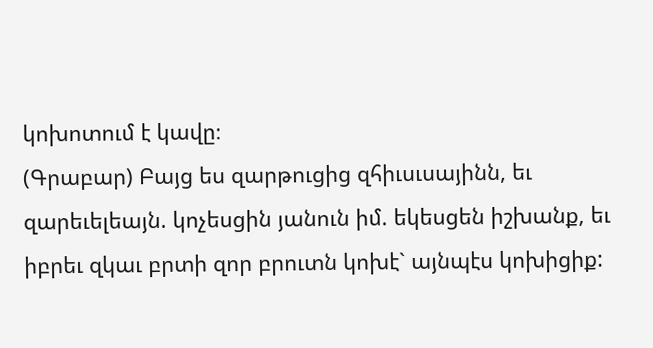կոխոտում է կավը։
(Գրաբար) Բայց ես զարթուցից զհիւսւսայինն, եւ զարեւելեայն. կոչեսցին յանուն իմ. եկեսցեն իշխանք, եւ իբրեւ զկաւ բրտի զոր բրուտն կոխէ` այնպէս կոխիցիք: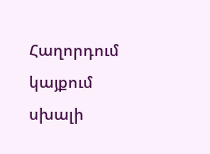Հաղորդում կայքում սխալի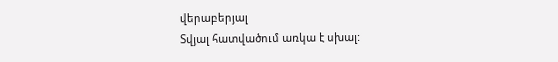վերաբերյալ
Տվյալ հատվածում առկա է սխալ: